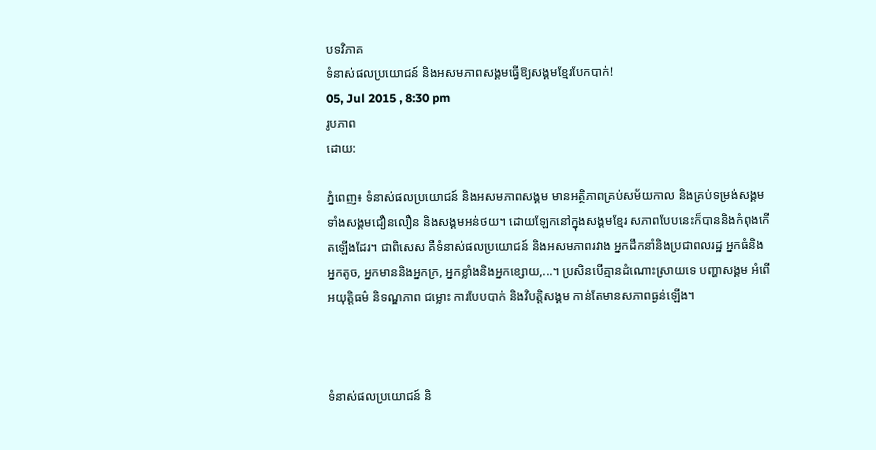បទវិភាគ
ទំនាស់ផលប្រយោជន៍ និងអសមភាពសង្គមធ្វើឱ្យសង្គមខ្មែរបែកបាក់!
05, Jul 2015 , 8:30 pm
រូបភាព
ដោយ:

ភ្នំពេញ៖ ទំនាស់ផលប្រយោជន៍ និងអសមភាពសង្គម មានអត្ថិភាពគ្រប់សម័យកាល និងគ្រប់ទម្រង់សង្គម ទាំងសង្គមជឿនលឿន និងសង្គមអន់ថយ។ ដោយឡែកនៅក្នុងសង្គមខ្មែរ សភាពបែបនេះក៏បាននិងកំពុងកើតឡើងដែរ។ ជាពិសេស គឺទំនាស់ផលប្រយោជន៍ និងអសមភាពរវាង អ្នកដឹកនាំនិងប្រជាពលរដ្ឋ អ្នកធំនិងអ្នកតូច, អ្នកមាននិងអ្នកក្រ, អ្នកខ្លាំងនិងអ្នកខ្សោយ,...។ ប្រសិនបើគ្មានដំណោះស្រាយទេ បញ្ហាសង្គម អំពើអយុត្តិធម៌ និទណ្ឌភាព ជម្លោះ ការបែបបាក់ និងវិបត្តិសង្គម កាន់តែមានសភាពធ្ងន់ឡើង។



ទំនាស់ផលប្រយោជន៍ និ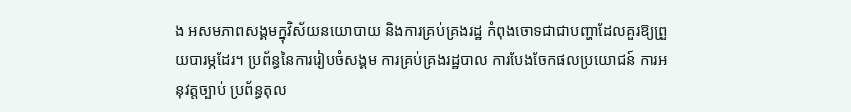ង អសមភាពសង្គមក្នុវិស័យនយោបាយ និងការគ្រប់គ្រងរដ្ឋ កំពុងចោទជាជាបញ្ហាដែលគួរឱ្យព្រួយបារម្ភដែរ។ ប្រព័ន្ធនៃការរៀបចំសង្គម ការគ្រប់គ្រងរដ្ឋបាល ការបែងចែកផលប្រយោជន៍ ការអនុវត្តច្បាប់ ប្រព័ន្ធតុល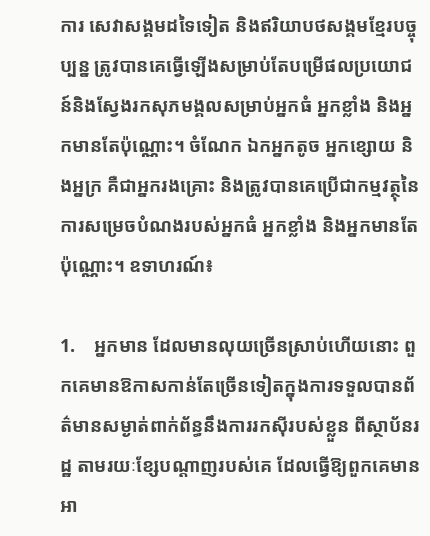ការ សេវាសង្គមដទៃទៀត និងឥរិយាបថសង្គមខ្មែរបច្ចុប្បន្ន ត្រូវបានគេធ្វើឡើងសម្រាប់តែបម្រើផលប្រយោជន៍និងស្វែងរកសុភមង្គលសម្រាប់អ្នកធំ អ្នកខ្លាំង និងអ្នកមានតែប៉ុណ្ណោះ។ ចំណែក ឯកអ្នកតូច អ្នកខ្សោយ និងអ្នក្រ គឺជាអ្នករងគ្រោះ និងត្រូវបានគេប្រើជាកម្មវត្ថុនៃការសម្រេចបំណងរបស់អ្នកធំ អ្នកខ្លាំង និងអ្នកមានតែប៉ុណ្ណោះ។ ឧទាហរណ៍៖

1.    អ្នកមាន ដែលមានលុយច្រើនស្រាប់ហើយនោះ ពួកគេមានឱកាសកាន់តែច្រើនទៀតក្នុងការទទួលបានព័ត៌មានសម្ងាត់ពាក់ព័ន្ធនឹងការរកស៊ីរបស់ខ្លួន ពីស្ថាប័នរដ្ឋ តាមរយៈខ្សែបណ្ដាញរបស់គេ ដែលធ្វើឱ្យពួកគេមានអា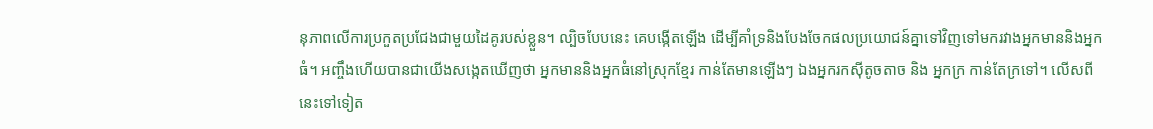នុភាពលើការប្រកួតប្រជែងជាមួយដៃគូរបស់ខ្លួន។ ល្បិចបែបនេះ គេបង្កើតឡើង ដើម្បីគាំទ្រនិងបែងចែកផលប្រយោជន៍គ្នាទៅវិញទៅមករវាងអ្នកមាននិងអ្នកធំ។ អញ្ចឹងហើយបានជាយើងសង្កេតឃើញថា អ្នកមាននិងអ្នកធំនៅស្រុកខ្មែរ កាន់តែមានឡើងៗ ឯងអ្នករកស៊ីតូចតាច និង អ្នកក្រ កាន់តែក្រទៅ។ លើសពីនេះទៅទៀត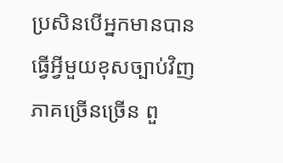ប្រសិនបើអ្នកមានបានធ្វើអ្វីមួយខុសច្បាប់វិញ ភាគច្រើនច្រើន ពួ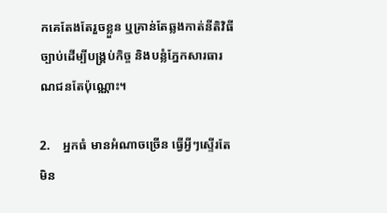កគេតែងតែរួចខ្លួន ឬគ្រាន់តែឆ្លងកាត់នីតិវិធីច្បាប់ដើម្បីបង្គ្រប់កិច្ច និងបន្លំភ្នែកសារធារណជនតែប៉ុណ្ណោះ។

2.    អ្នកធំ មានអំណាចច្រើន ធ្វើអ្វីៗស្ទើរតែមិន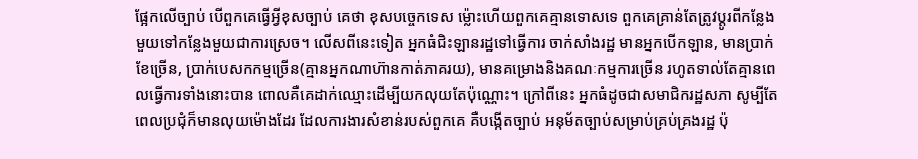ផ្អែកលើច្បាប់ បើពួកគេធ្វើអ្វីខុសច្បាប់ គេថា ខុសបច្ចេកទេស ម្ល៉ោះហើយពួកគេគ្មានទោសទេ ពួកគេគ្រាន់តែត្រូវប្ដូរពីកន្លែងមួយទៅកន្លែងមួយជាការស្រេច។ លើសពីនេះទៀត អ្នកធំជិះឡានរដ្ឋទៅធ្វើការ ចាក់សាំងរដ្ឋ មានអ្នកបើកឡាន, មានប្រាក់ខែច្រើន, ប្រាក់បេសកកម្មច្រើន(គ្មានអ្នកណាហ៊ានកាត់ភាគរយ), មានគម្រោងនិងគណៈកម្មការច្រើន រហូតទាល់តែគ្មានពេលធ្វើការទាំងនោះបាន ពោលគឺគេដាក់ឈ្មោះដើម្បីយកលុយតែប៉ុណ្ណោះ។ ក្រៅពីនេះ អ្នកធំដូចជាសមាជិករដ្ឋសភា សូម្បីតែ ពេលប្រជុំក៏មានលុយម៉ោងដែរ ដែលការងារសំខាន់របស់ពួកគេ គឺបង្កើតច្បាប់ អនុម័តច្បាប់សម្រាប់គ្រប់គ្រងរដ្ឋ ប៉ុ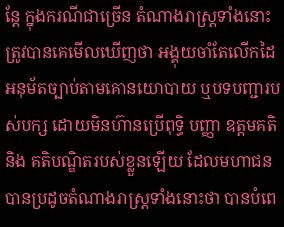ន្តែ ក្នុងករណីជាច្រើន តំណាងរាស្ត្រទាំងនោះ ត្រូវបានគេមើលឃើញថា អង្គុយចាំតែលើកដៃអនុម័តច្បាប់តាមគោនយោបាយ ឬបទបញ្ជារបស់បក្ស ដោយមិនហ៊ានប្រើពុទ្ធិ បញ្ញា ឧត្តមគតិ និង គតិបណ្ឌិតរបស់ខ្លួនឡើយ ដែលមហាជនបានប្រដូចតំណាងរាស្ត្រទាំងនោះថា បានបំពេ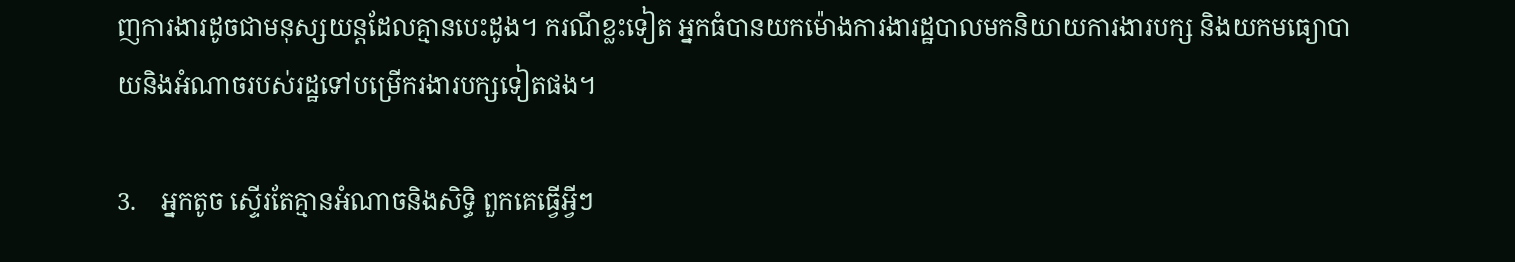ញការងារដូចជាមនុស្សយន្តដែលគ្មានបេះដូង។ ករណីខ្លះទៀត អ្នកធំបានយកម៉ោងការងារដ្ឋបាលមកនិយាយការងារបក្ស និងយកមធ្យោបាយនិងអំណាចរបស់រដ្ឋទៅបម្រើករងារបក្សទៀតផង។

3.    អ្នកតូច ស្ទើរតែគ្មានអំណាចនិងសិទ្ធិ ពួកគេធ្វើអ្វីៗ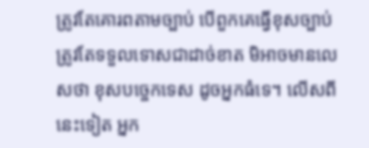ត្រូវតែគោរពតាមច្បាប់ បើពួកគេធ្វើខុសច្បាប់ត្រូវតែទទួលទោសជាដាច់ខាត មិអាចមានលេសថា ខុសបច្ចេកទេស ដូចអ្នកធំទេ។ លើសពីនេះទៀត អ្នក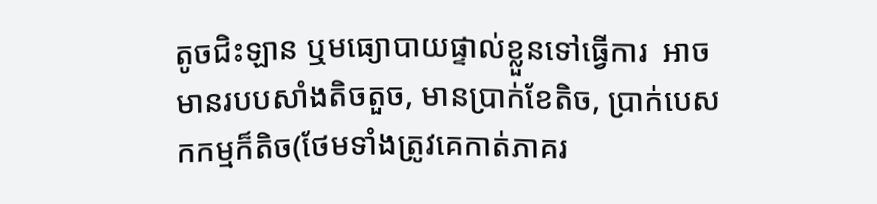តូចជិះឡាន ឬមធ្យោបាយផ្ទាល់ខ្លួនទៅធ្វើការ  អាចមានរបបសាំងតិចតួច, មានប្រាក់ខែតិច, ប្រាក់បេសកកម្មក៏តិច(ថែមទាំងត្រូវគេកាត់ភាគរ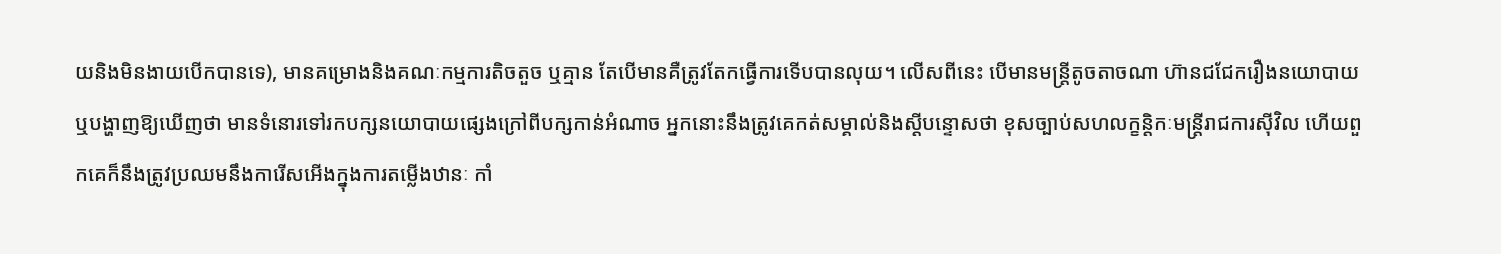យនិងមិនងាយបើកបានទេ), មានគម្រោងនិងគណៈកម្មការតិចតួច ឬគ្មាន តែបើមានគឺត្រូវតែកធ្វើការទើបបានលុយ។ លើសពីនេះ បើមានមន្ត្រីតូចតាចណា ហ៊ានជជែករឿងនយោបាយ ឬបង្ហាញឱ្យឃើញថា មានទំនោរទៅរកបក្សនយោបាយផ្សេងក្រៅពីបក្សកាន់អំណាច អ្នកនោះនឹងត្រូវគេកត់សម្គាល់និងស្ដីបន្ទោសថា ខុសច្បាប់សហលក្ខន្តិកៈមន្ត្រីរាជការស៊ីវិល ហើយពួកគេក៏នឹងត្រូវប្រឈមនឹងការើសអើងក្នុងការតម្លើងឋានៈ កាំ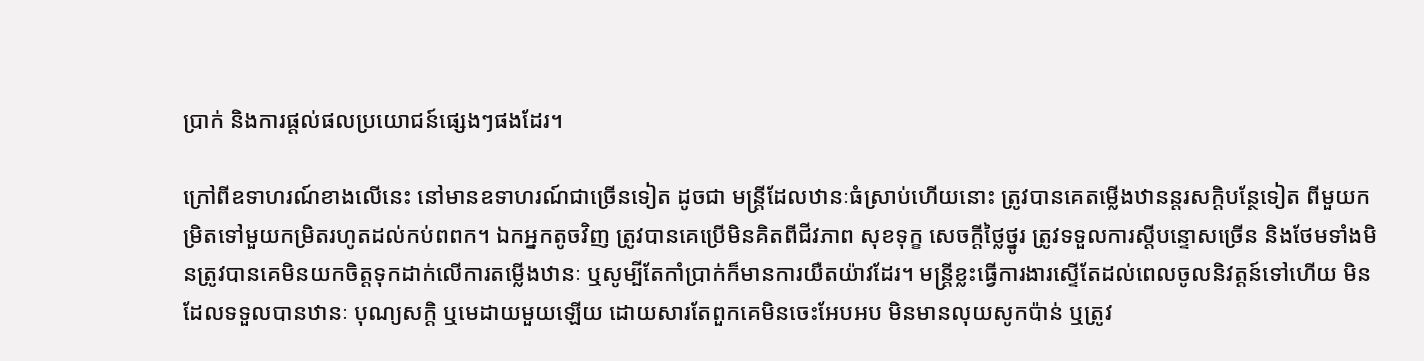ប្រាក់ និងការផ្ដល់ផលប្រយោជន៍ផ្សេងៗផងដែរ។

ក្រៅពីឧទាហរណ៍ខាងលើនេះ នៅមានឧទាហរណ៍ជាច្រើនទៀត ដូចជា មន្ត្រីដែលឋានៈធំស្រាប់ហើយនោះ ត្រូវបានគេតម្លើងឋានន្តរសក្ដិបន្ថែទៀត ពីមួយកម្រិតទៅមួយកម្រិតរហូតដល់កប់ពពក។ ឯកអ្នកតូចវិញ ត្រូវបានគេប្រើមិនគិតពីជីវភាព សុខទុក្ខ សេចក្ដីថ្លៃថ្នូរ ត្រូវទទួលការស្ដីបន្ទោសច្រើន និងថែមទាំងមិនត្រូវបានគេមិនយកចិត្តទុកដាក់លើការតម្លើងឋានៈ ឬសូម្បីតែកាំប្រាក់ក៏មានការយឺតយ៉ាវដែរ។ មន្ត្រីខ្លះធ្វើការងារស្ទើតែដល់ពេលចូលនិវត្តន៍ទៅហើយ មិនដែលទទួលបានឋានៈ បុណ្យសក្ដិ ឬមេដាយមួយឡើយ ដោយសារតែពួកគេមិនចេះអែបអប មិនមានលុយសូកប៉ាន់ ឬត្រូវ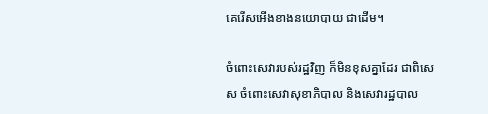គេរើសអើងខាងនយោបាយ ជាដើម។

ចំពោះសេវារបស់រដ្ឋវិញ ក៏មិនខុសគ្នាដែរ ជាពិសេស ចំពោះសេវាសុខាភិបាល និងសេវារដ្ឋបាល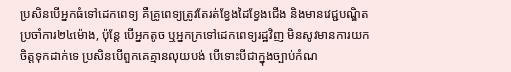ប្រសិនបើអ្នកធំទៅដេកពេទ្យ គឺគ្រូពេទ្យត្រូវតែរត់ខ្វែងដៃខ្វែងជើង និងមានវេជ្ជបណ្ឌិតប្រចាំការ២៤ម៉ោង, ប៉ុន្តែ បើអ្នកតូច ឬអ្នកក្រទៅដេកពេទ្យរដ្ឋវិញ មិនសូវមានការយកចិត្តទុកដាក់ទេ ប្រសិនបើពួកគេគ្មានលុយបង់ បើទោះបីជាក្នុងច្បាប់កំណ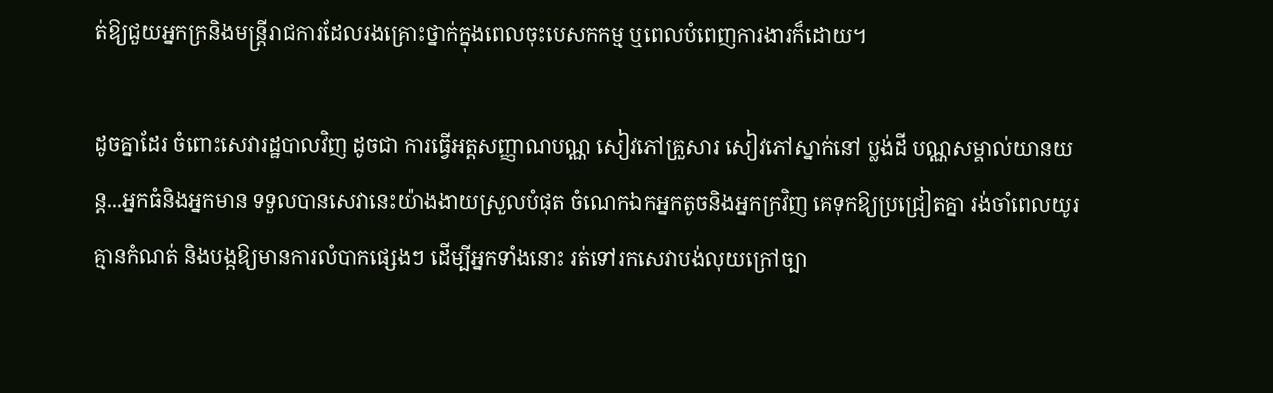ត់ឱ្យជួយអ្នកក្រនិងមន្ត្រីរាជការដែលរងគ្រោះថ្នាក់ក្នុងពេលចុះបេសកកម្ម ឬពេលបំពេញការងារក៏ដោយ។

ដូចគ្នាដែរ ចំពោះសេវារដ្ឋបាលវិញ ដូចជា ការធ្វើអត្តសញ្ញាណបណ្ណ សៀវភៅគ្រួសារ សៀវភៅស្នាក់នៅ ប្លង់ដី បណ្ណសម្គាល់យានយន្ត...អ្នកធំនិងអ្នកមាន ទទួលបានសេវានេះយ៉ាងងាយស្រួលបំផុត ចំណេកឯកអ្នកតូចនិងអ្នកក្រវិញ គេទុកឱ្យប្រជ្រៀតគ្នា រង់ចាំពេលយូរគ្មានកំណត់ និងបង្កឱ្យមានការលំបាកផ្សេងៗ ដើម្បីអ្នកទាំងនោះ រត់ទៅរកសេវាបង់លុយក្រៅច្បា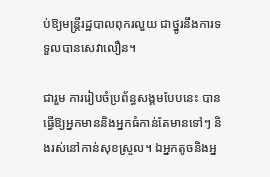ប់ឱ្យមន្ត្រីរដ្ឋបាលពុករលួយ ជាថ្នូរនឹងការទទួលបានសេវាលឿន។

ជារួម ការរៀបចំប្រព័ន្ធសង្គមបែបនេះ បានធ្វើឱ្យអ្នកមាននិងអ្នកធំកាន់តែមានទៅៗ និងរស់នៅកាន់សុខស្រួល។ ឯអ្នកតូចនិងអ្ន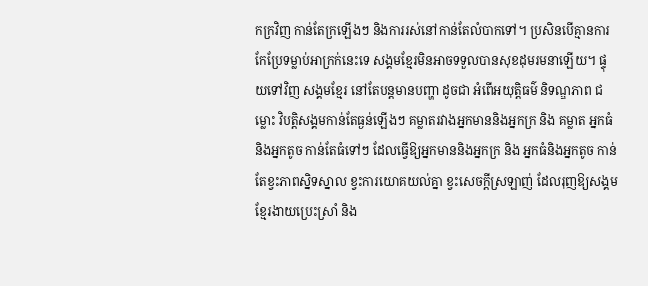កក្រវិញ កាន់តែក្រឡើងៗ និងការរស់នៅកាន់តែលំបាកទៅ។ ប្រសិនបើគ្មានការកែប្រែទម្លាប់អាក្រក់នេះទេ សង្គមខ្មែរមិនអាចទទួលបានសុខដុមរមនាឡើយ។ ផ្ទុយទៅវិញ សង្គមខ្មែរ នៅតែបន្តមានបញ្ហា ដូចជា អំពើអយុត្តិធម៌ និទណ្ឌភាព ជម្លោះ វិបត្តិសង្គមកាន់តែធ្ងន់ឡើងៗ គម្លាតរវាងអ្នកមាននិងអ្នកក្រ និង គម្លាត អ្នកធំនិងអ្នកតូច កាន់តែធំទៅៗ ដែលធ្វើឱ្យអ្នកមាននិងអ្នកក្រ និង អ្នកធំនិងអ្នកតូច កាន់តែខ្វះភាពស្និទស្នាល ខ្វះការយោគយល់គ្នា ខ្វះសេចក្ដីស្រឡាញ់ ដែលរុញឱ្យសង្គមខ្មែរងាយប្រេះស្រាំ និង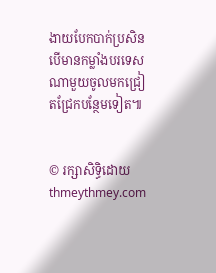ងាយបែកបាក់ប្រសិនបើមានកម្លាំងបរទេសណាមួយចូលមកជ្រៀតជ្រែកបន្ថែមទៀត៕


© រក្សាសិទ្ធិដោយ thmeythmey.com